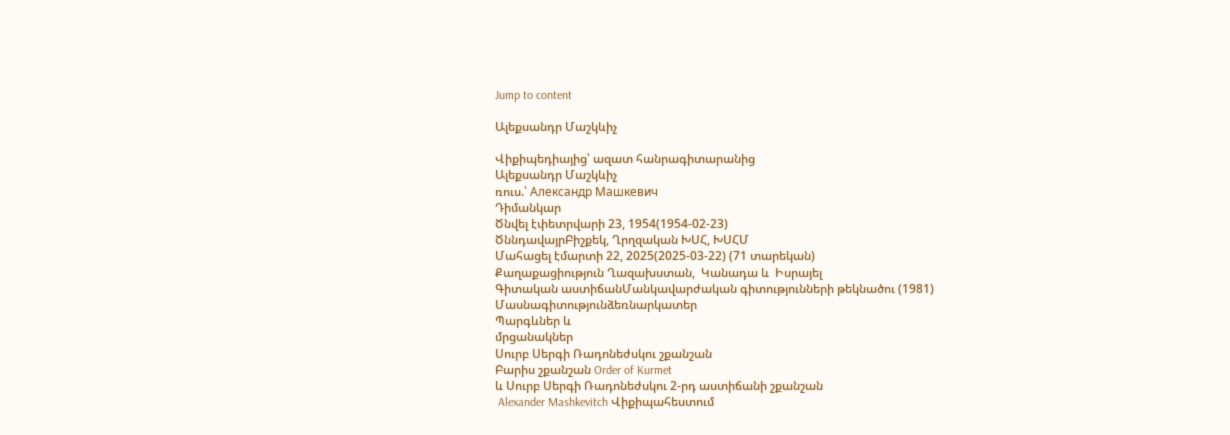Jump to content

Ալեքսանդր Մաշկևիչ

Վիքիպեդիայից՝ ազատ հանրագիտարանից
Ալեքսանդր Մաշկևիչ
ռուս.՝ Александр Машкевич
Դիմանկար
Ծնվել էփետրվարի 23, 1954(1954-02-23)
ԾննդավայրԲիշքեկ, Ղրղզական ԽՍՀ, ԽՍՀՄ
Մահացել էմարտի 22, 2025(2025-03-22) (71 տարեկան)
Քաղաքացիություն Ղազախստան,  Կանադա և  Իսրայել
Գիտական աստիճանՄանկավարժական գիտությունների թեկնածու (1981)
Մասնագիտությունձեռնարկատեր
Պարգևներ և
մրցանակներ
Սուրբ Սերգի Ռադոնեժսկու շքանշան
Բարիս շքանշան Order of Kurmet
և Սուրբ Սերգի Ռադոնեժսկու 2-րդ աստիճանի շքանշան
 Alexander Mashkevitch Վիքիպահեստում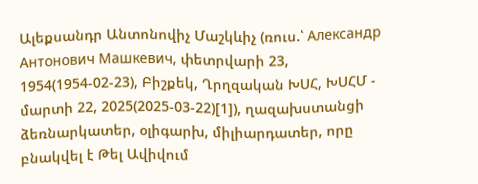Ալեքսանդր Անտոնովիչ Մաշկևիչ (ռուս.՝ Александр Антонович Машкевич, փետրվարի 23, 1954(1954-02-23), Բիշքեկ, Ղրղզական ԽՍՀ, ԽՍՀՄ - մարտի 22, 2025(2025-03-22)[1]), ղազախստանցի ձեռնարկատեր, օլիգարխ, միլիարդատեր, որը բնակվել է Թել Ավիվում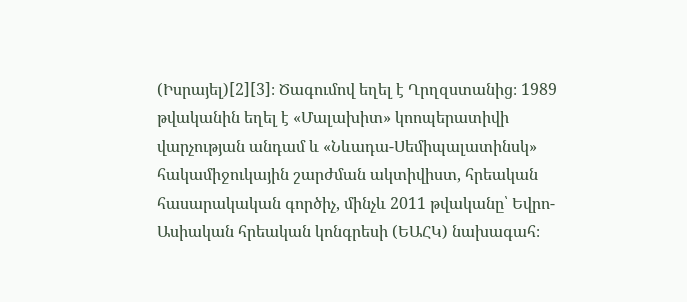(Իսրայել)[2][3]։ Ծագումով եղել է Ղրղզստանից։ 1989 թվականին եղել է «Մալախիտ» կոոպերատիվի վարչության անդամ և «Նևադա-Սեմիպալատինսկ» հակամիջուկային շարժման ակտիվիստ, հրեական հասարակական գործիչ, մինչև 2011 թվականը՝ Եվրո-Ասիական հրեական կոնգրեսի (ԵԱՀԿ) նախագահ։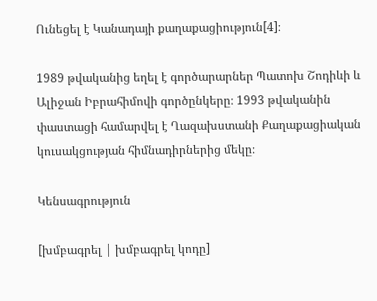Ունեցել է Կանադայի քաղաքացիություն[4]։

1989 թվականից եղել է գործարարներ Պատոխ Շոդիևի և Ալիջան Իբրահիմովի գործընկերը։ 1993 թվականին փաստացի համարվել է Ղազախստանի Քաղաքացիական կուսակցության հիմնադիրներից մեկը։

Կենսագրություն

[խմբագրել | խմբագրել կոդը]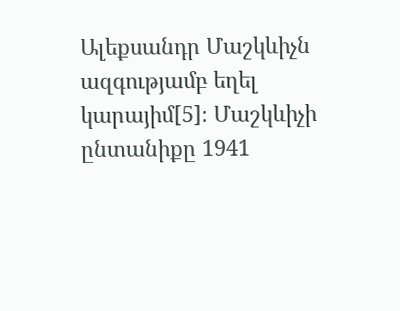Ալեքսանդր Մաշկևիչն ազգությամբ եղել կարայիմ[5]։ Մաշկևիչի ընտանիքը 1941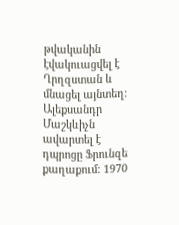թվականին էվակուացվել է Ղրղզստան և մնացել այնտեղ։ Ալեքսանդր Մաշկևիչն ավարտել է դպրոցը Ֆրունզե քաղաքում։ 1970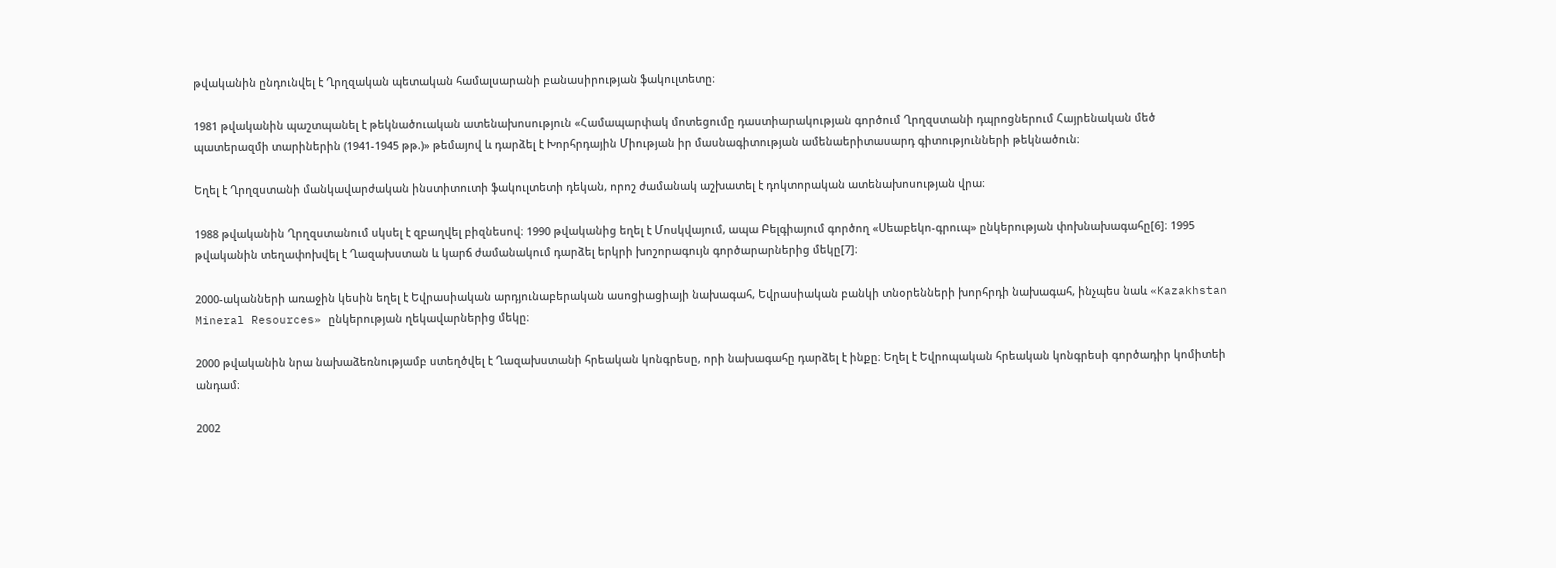թվականին ընդունվել է Ղրղզական պետական համալսարանի բանասիրության ֆակուլտետը։

1981 թվականին պաշտպանել է թեկնածուական ատենախոսություն «Համապարփակ մոտեցումը դաստիարակության գործում Ղրղզստանի դպրոցներում Հայրենական մեծ պատերազմի տարիներին (1941-1945 թթ.)» թեմայով և դարձել է Խորհրդային Միության իր մասնագիտության ամենաերիտասարդ գիտությունների թեկնածուն։

Եղել է Ղրղզստանի մանկավարժական ինստիտուտի ֆակուլտետի դեկան, որոշ ժամանակ աշխատել է դոկտորական ատենախոսության վրա։

1988 թվականին Ղրղզստանում սկսել է զբաղվել բիզնեսով։ 1990 թվականից եղել է Մոսկվայում, ապա Բելգիայում գործող «Սեաբեկո-գրուպ» ընկերության փոխնախագահը[6]։ 1995 թվականին տեղափոխվել է Ղազախստան և կարճ ժամանակում դարձել երկրի խոշորագույն գործարարներից մեկը[7]։

2000-ականների առաջին կեսին եղել է Եվրասիական արդյունաբերական ասոցիացիայի նախագահ, Եվրասիական բանկի տնօրենների խորհրդի նախագահ, ինչպես նաև «Kazakhstan Mineral Resources» ընկերության ղեկավարներից մեկը։

2000 թվականին նրա նախաձեռնությամբ ստեղծվել է Ղազախստանի հրեական կոնգրեսը, որի նախագահը դարձել է ինքը։ Եղել է Եվրոպական հրեական կոնգրեսի գործադիր կոմիտեի անդամ։

2002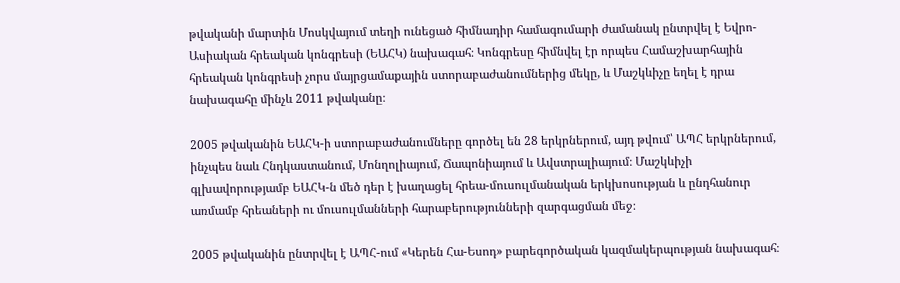թվականի մարտին Մոսկվայում տեղի ունեցած հիմնադիր համագումարի ժամանակ ընտրվել է Եվրո-Ասիական հրեական կոնգրեսի (ԵԱՀԿ) նախագահ։ Կոնգրեսը հիմնվել էր որպես Համաշխարհային հրեական կոնգրեսի չորս մայրցամաքային ստորաբաժանումներից մեկը, և Մաշկևիչը եղել է դրա նախագահը մինչև 2011 թվականը։

2005 թվականին ԵԱՀԿ-ի ստորաբաժանումները գործել են 28 երկրներում, այդ թվում՝ ԱՊՀ երկրներում, ինչպես նաև Հնդկաստանում, Մոնղոլիայում, Ճապոնիայում և Ավստրալիայում։ Մաշկևիչի գլխավորությամբ ԵԱՀԿ-ն մեծ դեր է խաղացել հրեա-մուսուլմանական երկխոսության և ընդհանուր առմամբ հրեաների ու մուսուլմանների հարաբերությունների զարգացման մեջ։

2005 թվականին ընտրվել է ԱՊՀ-ում «Կերեն Հա-Եսոդ» բարեգործական կազմակերպության նախագահ։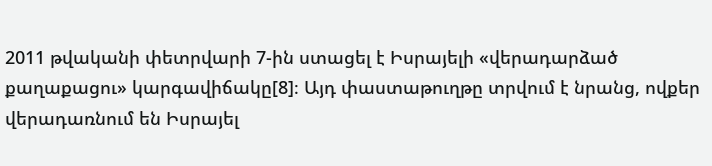2011 թվականի փետրվարի 7-ին ստացել է Իսրայելի «վերադարձած քաղաքացու» կարգավիճակը[8]։ Այդ փաստաթուղթը տրվում է նրանց, ովքեր վերադառնում են Իսրայել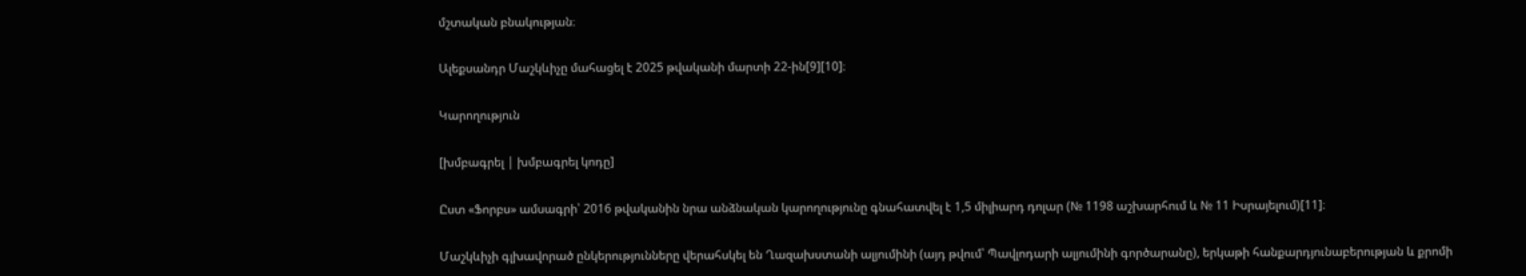մշտական բնակության։

Ալեքսանդր Մաշկևիչը մահացել է 2025 թվականի մարտի 22-ին[9][10]։

Կարողություն

[խմբագրել | խմբագրել կոդը]

Ըստ «Ֆորբս» ամսագրի՝ 2016 թվականին նրա անձնական կարողությունը գնահատվել է 1,5 միլիարդ դոլար (№ 1198 աշխարհում և № 11 Իսրայելում)[11]։

Մաշկևիչի գլխավորած ընկերությունները վերահսկել են Ղազախստանի ալյումինի (այդ թվում՝ Պավլոդարի ալյումինի գործարանը), երկաթի հանքարդյունաբերության և քրոմի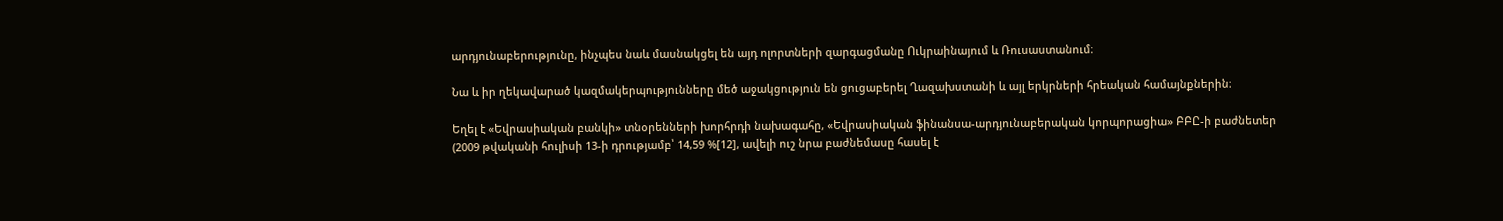արդյունաբերությունը, ինչպես նաև մասնակցել են այդ ոլորտների զարգացմանը Ուկրաինայում և Ռուսաստանում։

Նա և իր ղեկավարած կազմակերպությունները մեծ աջակցություն են ցուցաբերել Ղազախստանի և այլ երկրների հրեական համայնքներին։

Եղել է «Եվրասիական բանկի» տնօրենների խորհրդի նախագահը, «Եվրասիական ֆինանսա-արդյունաբերական կորպորացիա» ԲԲԸ-ի բաժնետեր (2009 թվականի հուլիսի 13-ի դրությամբ՝ 14,59 %[12], ավելի ուշ նրա բաժնեմասը հասել է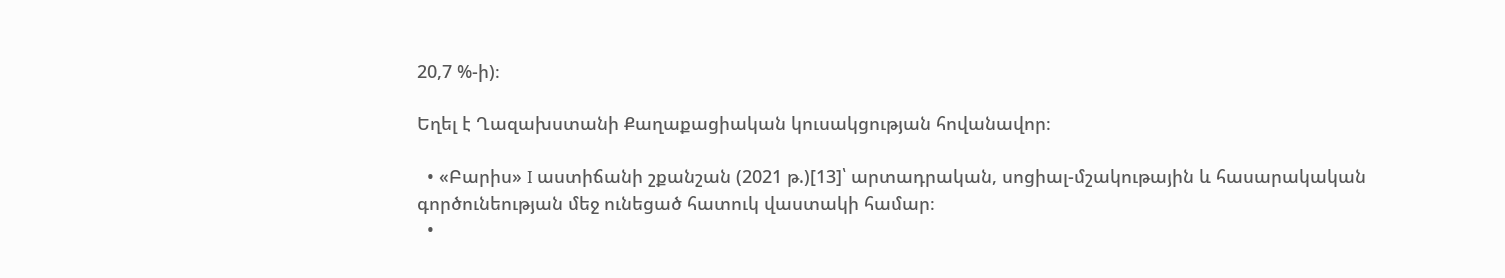20,7 %-ի)։

Եղել է Ղազախստանի Քաղաքացիական կուսակցության հովանավոր։

  • «Բարիս» I աստիճանի շքանշան (2021 թ.)[13]՝ արտադրական, սոցիալ-մշակութային և հասարակական գործունեության մեջ ունեցած հատուկ վաստակի համար։
  •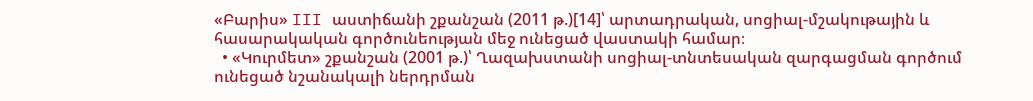«Բարիս» III աստիճանի շքանշան (2011 թ.)[14]՝ արտադրական, սոցիալ-մշակութային և հասարակական գործունեության մեջ ունեցած վաստակի համար։
  • «Կուրմետ» շքանշան (2001 թ.)՝ Ղազախստանի սոցիալ-տնտեսական զարգացման գործում ունեցած նշանակալի ներդրման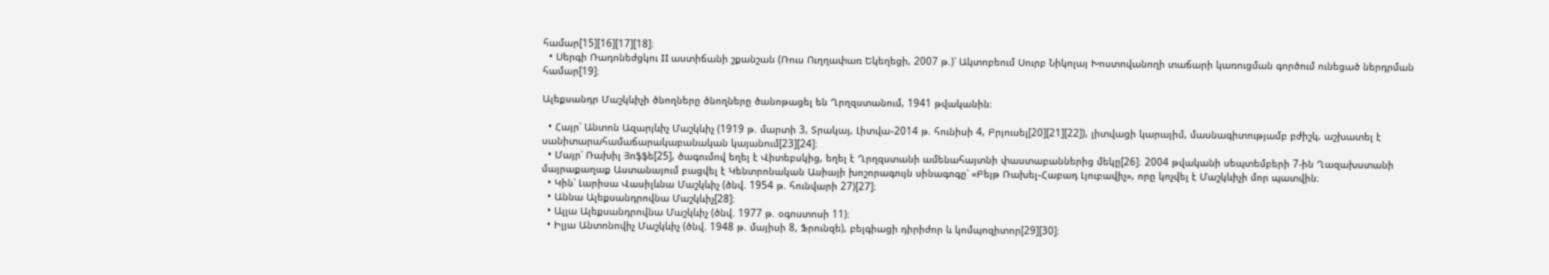համար[15][16][17][18]։
  • Սերգի Ռադոնեժցկու II աստիճանի շքանշան (Ռուս Ուղղափառ Եկեղեցի, 2007 թ.)՝ Ակտոբեում Սուրբ Նիկոլայ Խոստովանողի տաճարի կառուցման գործում ունեցած ներդրման համար[19]։

Ալեքսանդր Մաշկևիչի ծնողները ծնողները ծանոթացել են Ղրղզստանում, 1941 թվականին։

  • Հայր՝ Անտոն Ազարյևիչ Մաշկևիչ (1919 թ. մարտի 3, Տրակայ, Լիտվա֊2014 թ. հունիսի 4, Բրյուսել[20][21][22]), լիտվացի կարայիմ, մասնագիտությամբ բժիշկ, աշխատել է սանիտարահամաճարակաբանական կայանում[23][24]։
  • Մայր՝ Ռախիլ Յոֆֆե[25], ծագումով եղել է Վիտեբսկից, եղել է Ղրղզստանի ամենահայտնի փաստաբաններից մեկը[26]։ 2004 թվականի սեպտեմբերի 7-ին Ղազախստանի մայրաքաղաք Աստանայում բացվել է Կենտրոնական Ասիայի խոշորագույն սինագոգը՝ «Բեյթ Ռախել֊Հաբադ Լյուբավիչ», որը կոչվել է Մաշկևիչի մոր պատվին։
  • Կին՝ Լարիսա Վասիլևնա Մաշկևիչ (ծնվ. 1954 թ. հունվարի 27)[27]։
  • Աննա Ալեքսանդրովնա Մաշկևիչ[28]։
  • Ալլա Ալեքսանդրովնա Մաշկևիչ (ծնվ. 1977 թ. օգոստոսի 11)։
  • Իլյա Անտոնովիչ Մաշկևիչ (ծնվ. 1948 թ. մայիսի 8, Ֆրունզե), բելգիացի դիրիժոր և կոմպոզիտոր[29][30]։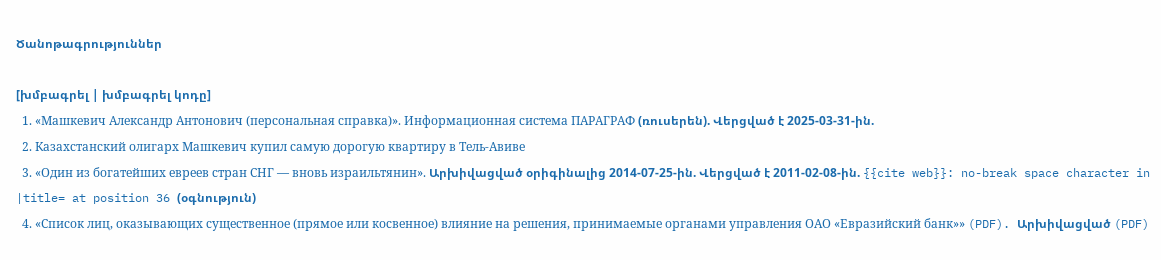Ծանոթագրություններ

[խմբագրել | խմբագրել կոդը]
  1. «Машкевич Александр Антонович (персональная справка)». Информационная система ПАРАГРАФ (ռուսերեն). Վերցված է 2025-03-31-ին.
  2. Казахстанский олигарх Машкевич купил самую дорогую квартиру в Тель-Авиве
  3. «Один из богатейших евреев стран СНГ — вновь израильтянин». Արխիվացված օրիգինալից 2014-07-25-ին. Վերցված է 2011-02-08-ին. {{cite web}}: no-break space character in |title= at position 36 (օգնություն)
  4. «Список лиц, оказывающих существенное (прямое или косвенное) влияние на решения, принимаемые органами управления ОАО «Евразийский банк»» (PDF). Արխիվացված (PDF)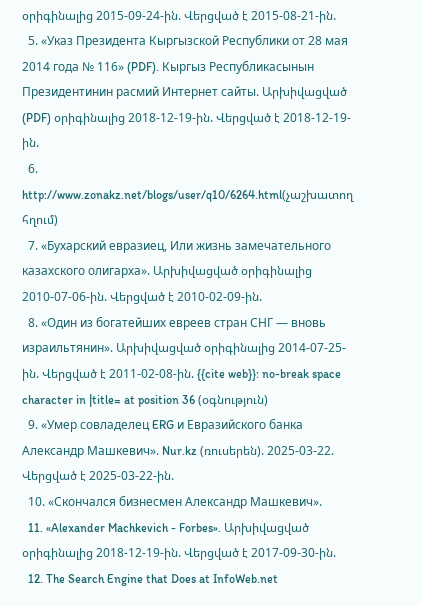օրիգինալից 2015-09-24-ին. Վերցված է 2015-08-21-ին.
  5. «Указ Президента Кыргызской Республики от 28 мая 2014 года № 116» (PDF). Кыргыз Республикасынын Президентинин расмий Интернет сайты. Արխիվացված (PDF) օրիգինալից 2018-12-19-ին. Վերցված է 2018-12-19-ին.
  6. http://www.zonakz.net/blogs/user/q10/6264.html(չաշխատող հղում)
  7. «Бухарский евразиец, Или жизнь замечательного казахского олигарха». Արխիվացված օրիգինալից 2010-07-06-ին. Վերցված է 2010-02-09-ին.
  8. «Один из богатейших евреев стран СНГ — вновь израильтянин». Արխիվացված օրիգինալից 2014-07-25-ին. Վերցված է 2011-02-08-ին. {{cite web}}: no-break space character in |title= at position 36 (օգնություն)
  9. «Умер совладелец ERG и Евразийского банка Александр Машкевич». Nur.kz (ռուսերեն). 2025-03-22. Վերցված է 2025-03-22-ին.
  10. «Скончался бизнесмен Александр Машкевич».
  11. «Alexander Machkevich - Forbes». Արխիվացված օրիգինալից 2018-12-19-ին. Վերցված է 2017-09-30-ին.
  12. The Search Engine that Does at InfoWeb.net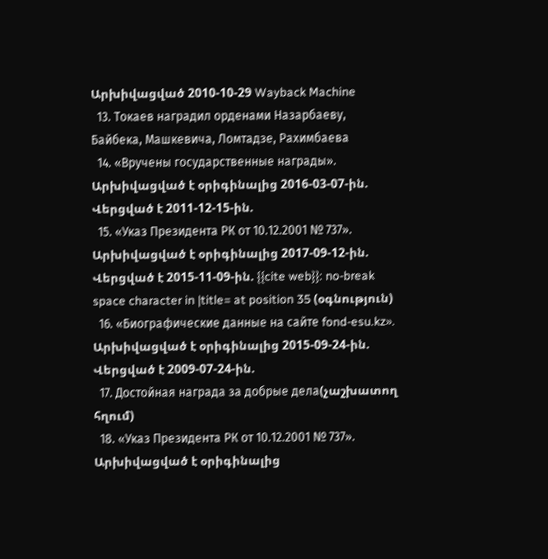Արխիվացված 2010-10-29 Wayback Machine
  13. Токаев наградил орденами Назарбаеву, Байбека, Машкевича, Ломтадзе, Рахимбаева
  14. «Вручены государственные награды». Արխիվացված է օրիգինալից 2016-03-07-ին. Վերցված է 2011-12-15-ին.
  15. «Указ Президента РК от 10.12.2001 № 737». Արխիվացված է օրիգինալից 2017-09-12-ին. Վերցված է 2015-11-09-ին. {{cite web}}: no-break space character in |title= at position 35 (օգնություն)
  16. «Биографические данные на сайте fond-esu.kz». Արխիվացված է օրիգինալից 2015-09-24-ին. Վերցված է 2009-07-24-ին.
  17. Достойная награда за добрые дела(չաշխատող հղում)
  18. «Указ Президента РК от 10.12.2001 № 737». Արխիվացված է օրիգինալից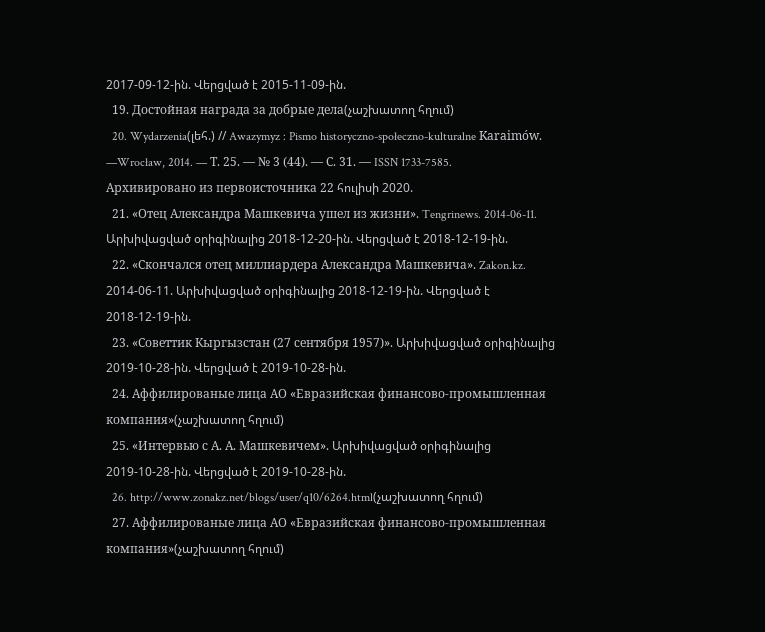2017-09-12-ին. Վերցված է 2015-11-09-ին.
  19. Достойная награда за добрые дела(չաշխատող հղում)
  20. Wydarzenia(լեհ.) // Awazymyz : Pismo historyczno-społeczno-kulturalne Karaimów. —Wrocław, 2014. — Т. 25. — № 3 (44). — С. 31. — ISSN 1733-7585. Архивировано из первоисточника 22 հուլիսի 2020.
  21. «Отец Александра Машкевича ушел из жизни». Tengrinews. 2014-06-11. Արխիվացված օրիգինալից 2018-12-20-ին. Վերցված է 2018-12-19-ին.
  22. «Скончался отец миллиардера Александра Машкевича». Zakon.kz. 2014-06-11. Արխիվացված օրիգինալից 2018-12-19-ին. Վերցված է 2018-12-19-ին.
  23. «Советтик Кыргызстан (27 сентября 1957)». Արխիվացված օրիգինալից 2019-10-28-ին. Վերցված է 2019-10-28-ին.
  24. Аффилированые лица АО «Евразийская финансово-промышленная компания»(չաշխատող հղում)
  25. «Интервью с А. А. Машкевичем». Արխիվացված օրիգինալից 2019-10-28-ին. Վերցված է 2019-10-28-ին.
  26. http://www.zonakz.net/blogs/user/q10/6264.html(չաշխատող հղում)
  27. Аффилированые лица АО «Евразийская финансово-промышленная компания»(չաշխատող հղում)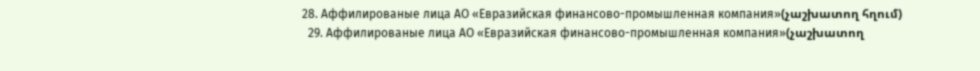28. Аффилированые лица АО «Евразийская финансово-промышленная компания»(չաշխատող հղում)
  29. Аффилированые лица АО «Евразийская финансово-промышленная компания»(չաշխատող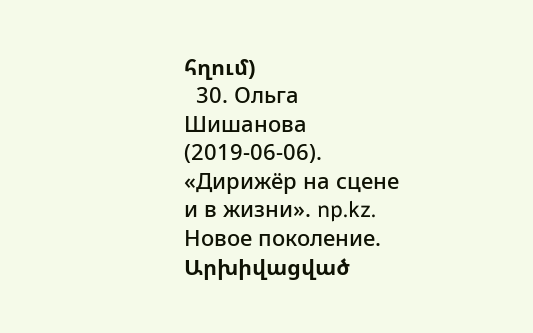հղում)
  30. Ольга Шишанова (2019-06-06). «Дирижёр на сцене и в жизни». np.kz. Новое поколение. Արխիվացված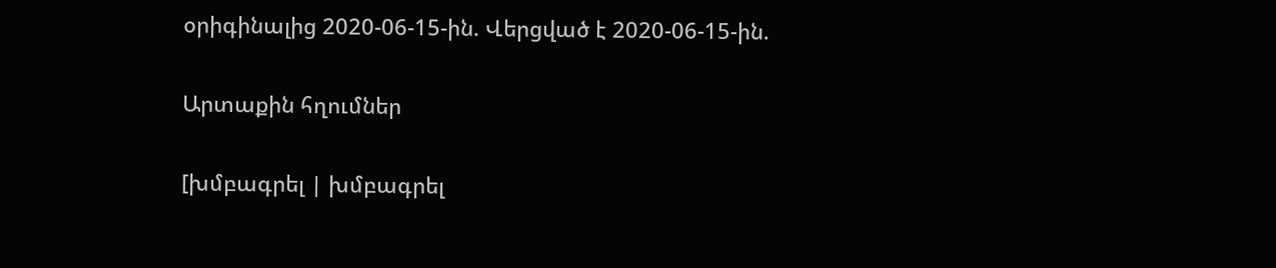օրիգինալից 2020-06-15-ին. Վերցված է 2020-06-15-ին.

Արտաքին հղումներ

[խմբագրել | խմբագրել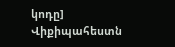կոդը]
Վիքիպահեստն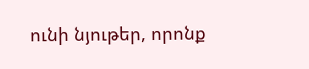ունի նյութեր, որոնք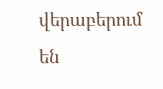վերաբերում են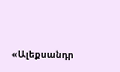«Ալեքսանդր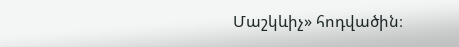Մաշկևիչ» հոդվածին։